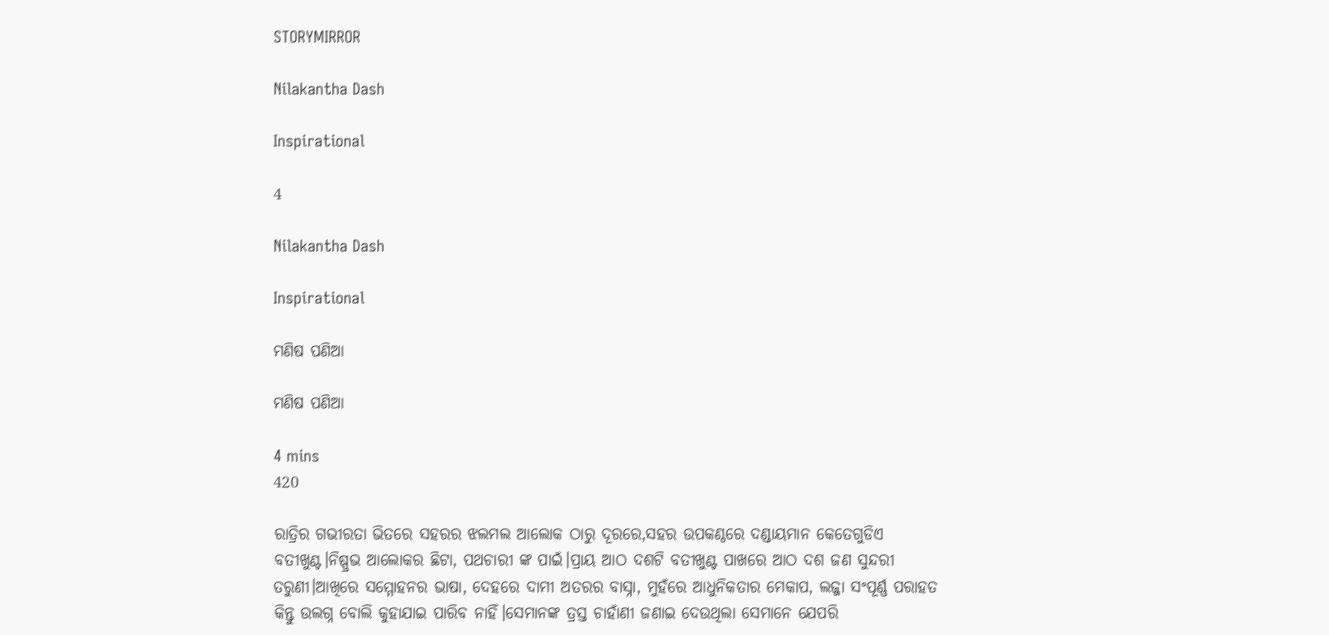STORYMIRROR

Nilakantha Dash

Inspirational

4

Nilakantha Dash

Inspirational

ମଣିଷ ପଣିଆ

ମଣିଷ ପଣିଆ

4 mins
420

ରାତ୍ରିର ଗଭୀରତା ଭିତରେ ସହରର ଝଲମଲ ଆଲୋକ ଠାରୁ ଦୂରରେ,ସହର ଉପକଣ୍ଠରେ ଦଣ୍ଡାୟମାନ କେତେଗୁଡିଏ ବତୀଖୁଣ୍ଟ।ନିଷ୍ପ୍ରଭ ଆଲୋକର ଛିଟା, ପଥଚାରୀ ଙ୍କ ପାଇଁ।ପ୍ରାୟ ଆଠ ଦଶଟି ବତୀଖୁଣ୍ଟ ପାଖରେ ଆଠ ଦଶ ଜଣ ସୁନ୍ଦରୀ ତରୁଣୀ।ଆଖିରେ ସମ୍ମୋହନର ଭାଷା, ଦେହରେ ଦାମୀ ଅତରର ବାସ୍ନା, ମୁହଁରେ ଆଧୁନିକତାର ମେକାପ, ଲଜ୍ଜା ସଂପୂର୍ଣ୍ଣ ପରାହତ କିନ୍ତୁ ଉଲଗ୍ନ ବୋଲି କୁହାଯାଇ ପାରିବ ନାହିଁ।ସେମାନଙ୍କ ତ୍ରସ୍ତ ଚାହାଁଣୀ ଜଣାଇ ଦେଉଥିଲା ସେମାନେ ଯେପରି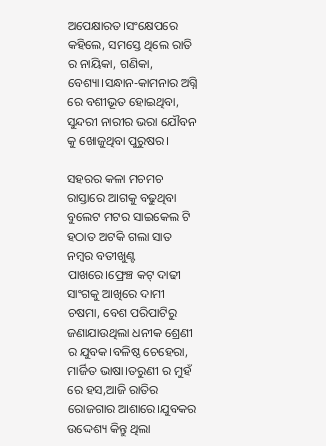ଅପେକ୍ଷାରତ।ସଂକ୍ଷେପରେ କହିଲେ, ସମସ୍ତେ ଥିଲେ ରାତି ର ନାୟିକା, ଗଣିକା, ବେଶ୍ୟା।ସନ୍ଧାନ-କାମନାର ଅଗ୍ନି ରେ ବଶୀଭୂତ ହୋଇଥିବା, ସୁନ୍ଦରୀ ନାରୀର ଭରା ଯୌବନ କୁ ଖୋଜୁଥିବା ପୁରୁଷର।

ସହରର କଳା ମଚମଚ ରାସ୍ତାରେ ଆଗକୁ ବଢୁଥିବା ବୁଲେଟ ମଟର ସାଇକେଲ ଟି ହଠାତ ଅଟକି ଗଲା ସାତ ନମ୍ବର ବତୀଖୁଣ୍ଟ ପାଖରେ।ଫ୍ରେଞ୍ଚ କଟ୍ ଦାଢୀ ସାଂଗକୁ ଆଖିରେ ଦାମୀ ଚଷମା, ବେଶ ପରିପାଟିରୁ ଜଣାଯାଉଥିଲା ଧନୀକ ଶ୍ରେଣୀ ର ଯୁବକ।ବଳିଷ୍ଠ ଚେହେରା, ମାର୍ଜିତ ଭାଷା।ତରୁଣୀ ର ମୁହଁ ରେ ହସ,ଆଜି ରାତିର ରୋଜଗାର ଆଶାରେ।ଯୁବକର ଉଦ୍ଦେଶ୍ୟ କିନ୍ତୁ ଥିଲା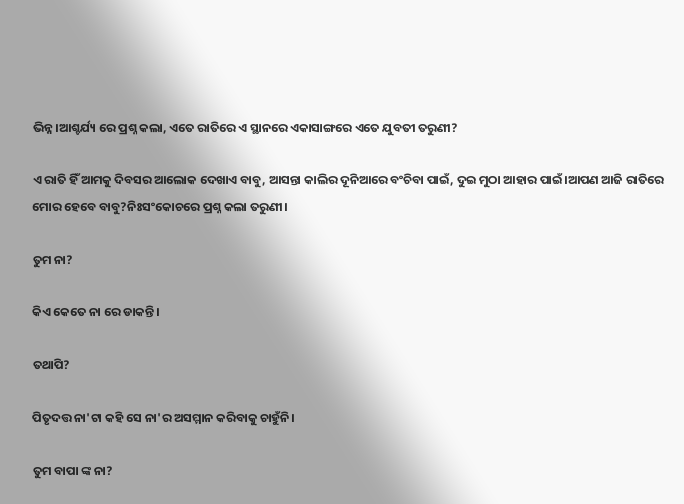ଭିନ୍ନ।ଆଶ୍ଚର୍ଯ୍ୟ ରେ ପ୍ରଶ୍ନ କଲା, ଏତେ ରାତିରେ ଏ ସ୍ଥାନରେ ଏକାସାଙ୍ଗରେ ଏତେ ଯୁବତୀ ତରୁଣୀ?

ଏ ରାତି ହିଁ ଆମକୁ ଦିବସର ଆଲୋକ ଦେଖାଏ ବାବୁ, ଆସନ୍ତା କାଲିର ଦୂନିଆରେ ବଂଚିବା ପାଇଁ, ଦୁଇ ମୁଠା ଆହାର ପାଇଁ।ଆପଣ ଆଜି ରାତିରେ ମୋର ହେବେ ବାବୁ?ନିଃସଂକୋଚରେ ପ୍ରଶ୍ନ କଲା ତରୁଣୀ।

ତୁମ ନା?

କିଏ କେତେ ନା ରେ ଡାକନ୍ତି।

ତଥାପି?

ପିତୃଦତ୍ତ ନା'ଟା କହି ସେ ନା'ର ଅସମ୍ମାନ କରିବାକୁ ଚାହୁଁନି।

ତୁମ ବାପା ଙ୍କ ନା?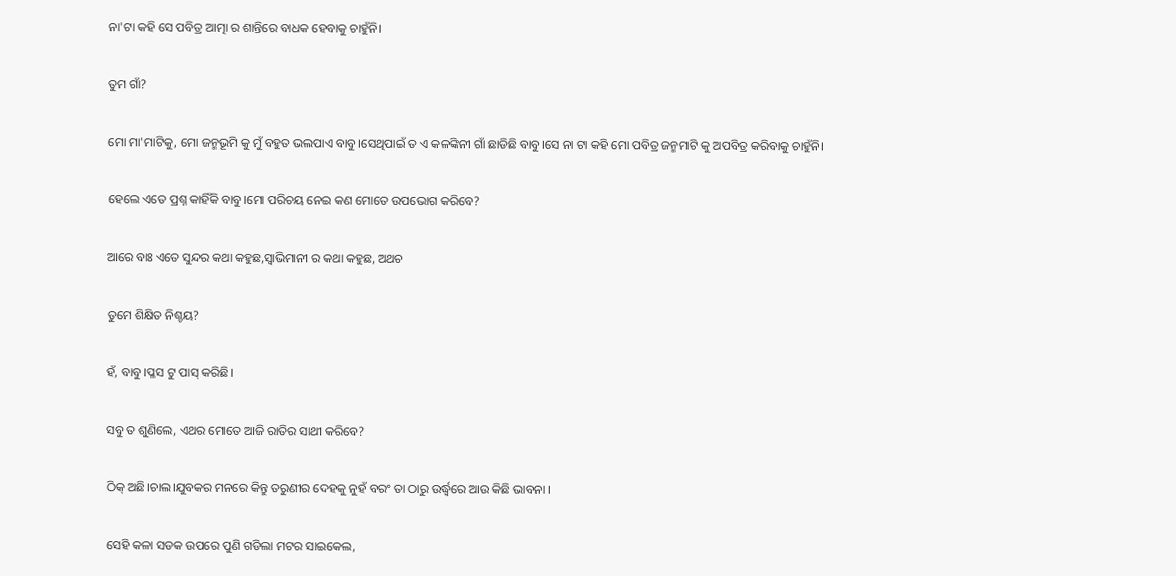ନା'ଟା କହି ସେ ପବିତ୍ର ଆତ୍ମା ର ଶାନ୍ତିରେ ବାଧକ ହେବାକୁ ଚାହୁଁନି।

ତୁମ ଗାଁ?

ମୋ ମା'ମାଟିକୁ, ମୋ ଜନ୍ମଭୂମି କୁ ମୁଁ ବହୁତ ଭଲପାଏ ବାବୁ।ସେଥିପାଇଁ ତ ଏ କଳଙ୍କିନୀ ଗାଁ ଛାଡିଛି ବାବୁ।ସେ ନା ଟା କହି ମୋ ପବିତ୍ର ଜନ୍ମମାଟି କୁ ଅପବିତ୍ର କରିବାକୁ ଚାହୁଁନି।

ହେଲେ ଏତେ ପ୍ରଶ୍ନ କାହିଁକି ବାବୁ।ମୋ ପରିଚୟ ନେଇ କଣ ମୋତେ ଉପଭୋଗ କରିବେ?

ଆରେ ବାଃ ଏତେ ସୁନ୍ଦର କଥା କହୁଛ,ସ୍ୱାଭିମାନୀ ର କଥା କହୁଛ, ଅଥଚ

ତୁମେ ଶିକ୍ଷିତ ନିଶ୍ଚୟ?

ହଁ, ବାବୁ।ପ୍ଳସ ଟୁ ପାସ୍ କରିଛି।

ସବୁ ତ ଶୁଣିଲେ, ଏଥର ମୋତେ ଆଜି ରାତିର ସାଥୀ କରିବେ?

ଠିକ୍ ଅଛି।ଚାଲ।ଯୁବକର ମନରେ କିନ୍ତୁ ତରୁଣୀର ଦେହକୁ ନୁହଁ ବରଂ ତା ଠାରୁ ଉର୍ଦ୍ଧ୍ବରେ ଆଉ କିଛି ଭାବନା ।

ସେହି କଳା ସଡକ ଉପରେ ପୁଣି ଗଡିଲା ମଟର ସାଇକେଲ,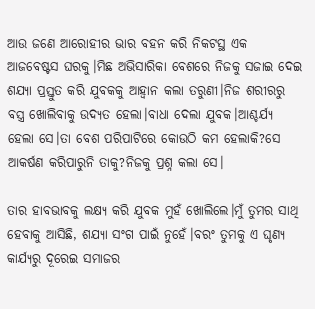ଆଉ ଜଣେ ଆରୋହୀର ଭାର ବହନ କରି ନିକଟସ୍ଥ ଏକ ଆଜବେଷ୍ଟସ ଘରକୁ।ମିଛ ଅଭିସାରିକା ବେଶରେ ନିଜକୁ ସଜାଇ ଦେଇ ଶଯ୍ୟା ପ୍ରସ୍ତୁତ କରି ଯୁବକକୁ ଆହ୍ୱାନ କଲା ତରୁଣୀ।ନିଜ ଶରୀରରୁ ବସ୍ତ୍ର ଖୋଲିବାକୁ ଉଦ୍ୟତ ହେଲା।ବାଧା ଦେଲା ଯୁବକ।ଆଶ୍ଚର୍ଯ୍ୟ ହେଲା ସେ।ତା ବେଶ ପରିପାଟିରେ କୋଉଠି କମ ହେଲାକି?ସେ ଆକର୍ଷଣ କରିପାରୁନି ତାକୁ?ନିଜକୁ ପ୍ରଶ୍ନ କଲା ସେ।

ତାର ହାବଭାବକୁ ଲକ୍ଷ୍ୟ କରି ଯୁବକ ମୁହଁ ଖୋଲିଲେ।ମୁଁ ତୁମର ସାଥି ହେବାକୁ ଆସିଛି, ଶଯ୍ୟା ସଂଗ ପାଇଁ ନୁହେଁ।ବରଂ ତୁମକୁ ଏ ଘୃଣ୍ୟ କାର୍ଯ୍ୟରୁ ଦୂରେଇ ସମାଜର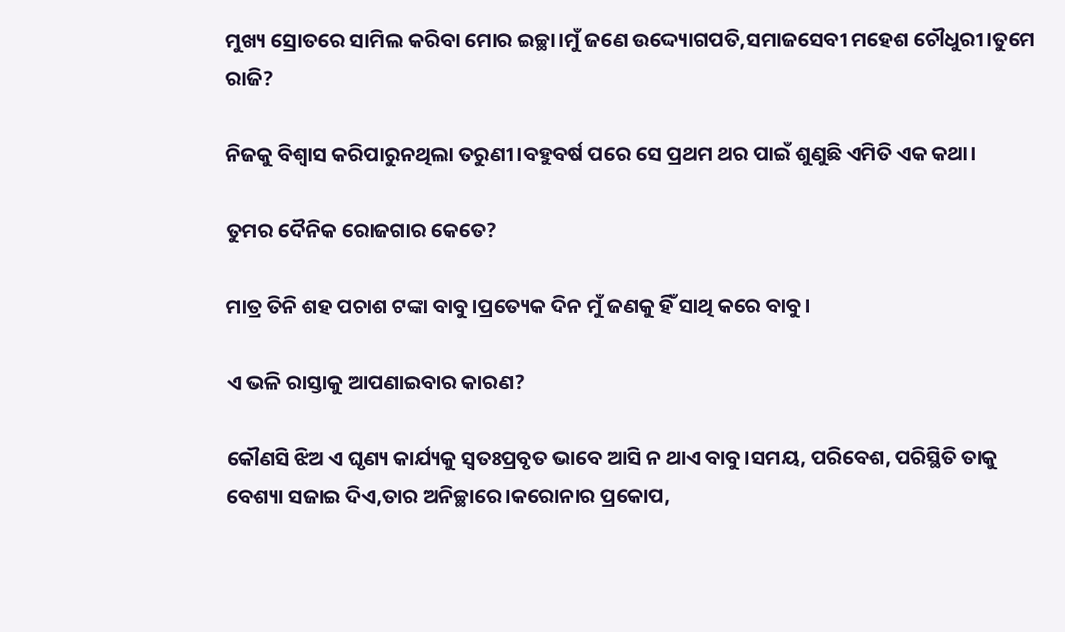ମୁଖ୍ୟ ସ୍ରୋତରେ ସାମିଲ କରିବା ମୋର ଇଚ୍ଛା।ମୁଁ ଜଣେ ଉଦ୍ଦ୍ୟୋଗପତି,ସମାଜସେବୀ ମହେଶ ଚୌଧୁରୀ।ତୁମେ ରାଜି?

ନିଜକୁ ବିଶ୍ୱାସ କରିପାରୁନଥିଲା ତରୁଣୀ।ବହୁବର୍ଷ ପରେ ସେ ପ୍ରଥମ ଥର ପାଇଁ ଶୁଣୁଛି ଏମିତି ଏକ କଥା।

ତୁମର ଦୈନିକ ରୋଜଗାର କେତେ?

ମାତ୍ର ତିନି ଶହ ପଚାଶ ଟଙ୍କା ବାବୁ।ପ୍ରତ୍ୟେକ ଦିନ ମୁଁ ଜଣକୁ ହିଁ ସାଥି କରେ ବାବୁ।

ଏ ଭଳି ରାସ୍ତାକୁ ଆପଣାଇବାର କାରଣ?

କୌଣସି ଝିଅ ଏ ଘୃଣ୍ୟ କାର୍ଯ୍ୟକୁ ସ୍ୱତଃପ୍ରବୃତ ଭାବେ ଆସି ନ ଥାଏ ବାବୁ।ସମୟ, ପରିବେଶ, ପରିସ୍ଥିତି ତାକୁ ବେଶ୍ୟା ସଜାଇ ଦିଏ,ତାର ଅନିଚ୍ଛାରେ।କରୋନାର ପ୍ରକୋପ,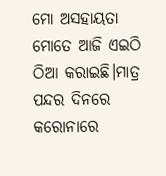ମୋ ଅସହାୟତା ମୋତେ ଆଜି ଏଇଠି ଠିଆ କରାଇଛି।ମାତ୍ର ପନ୍ଦର ଦିନରେ କରୋନାରେ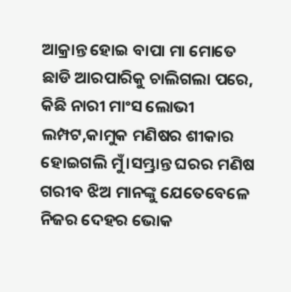ଆକ୍ରାନ୍ତ ହୋଇ ବାପା ମା ମୋତେ ଛାଡି ଆରପାରିକୁ ଚାଲିଗଲା ପରେ, କିଛି ନାରୀ ମାଂସ ଲୋଭୀ ଲମ୍ପଟ,କାମୁକ ମଣିଷର ଶୀକାର ହୋଇଗଲି ମୁଁ।ସମ୍ଭ୍ରାନ୍ତ ଘରର ମଣିଷ ଗରୀବ ଝିଅ ମାନଙ୍କୁ ଯେତେବେଳେ ନିଜର ଦେହର ଭୋକ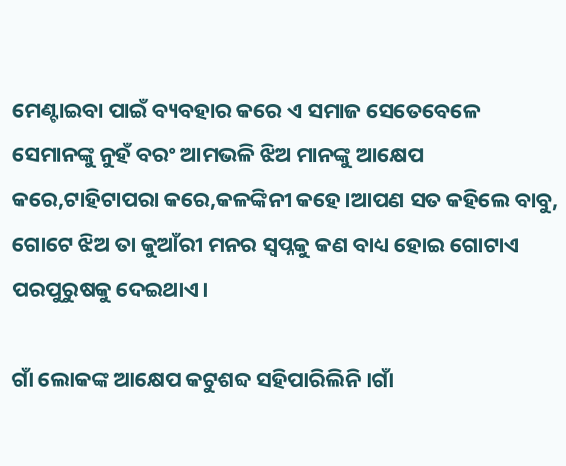ମେଣ୍ଟାଇବା ପାଇଁ ବ୍ୟବହାର କରେ ଏ ସମାଜ ସେତେବେଳେ ସେମାନଙ୍କୁ ନୁହଁ ବରଂ ଆମଭଳି ଝିଅ ମାନଙ୍କୁ ଆକ୍ଷେପ କରେ,ଟାହିଟାପରା କରେ,କଳଙ୍କିନୀ କହେ।ଆପଣ ସତ କହିଲେ ବାବୁ, ଗୋଟେ ଝିଅ ତା କୁଆଁରୀ ମନର ସ୍ୱପ୍ନକୁ କଣ ବାଧ୍ୟ ହୋଇ ଗୋଟାଏ ପରପୁରୁଷକୁ ଦେଇଥାଏ।

ଗାଁ ଲୋକଙ୍କ ଆକ୍ଷେପ କଟୁଶବ୍ଦ ସହିପାରିଲିନି।ଗାଁ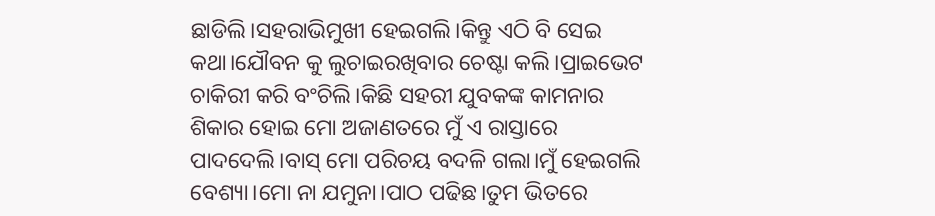ଛାଡିଲି।ସହରାଭିମୁଖୀ ହେଇଗଲି।କିନ୍ତୁ ଏଠି ବି ସେଇ କଥା।ଯୌବନ କୁ ଲୁଚାଇରଖିବାର ଚେଷ୍ଟା କଲି।ପ୍ରାଇଭେଟ ଚାକିରୀ କରି ବଂଚିଲି।କିଛି ସହରୀ ଯୁବକଙ୍କ କାମନାର ଶିକାର ହୋଇ ମୋ ଅଜାଣତରେ ମୁଁ ଏ ରାସ୍ତାରେ ପାଦଦେଲି।ବାସ୍ ମୋ ପରିଚୟ ବଦଳି ଗଲା।ମୁଁ ହେଇଗଲି ବେଶ୍ୟା।ମୋ ନା ଯମୁନା।ପାଠ ପଢିଛ।ତୁମ ଭିତରେ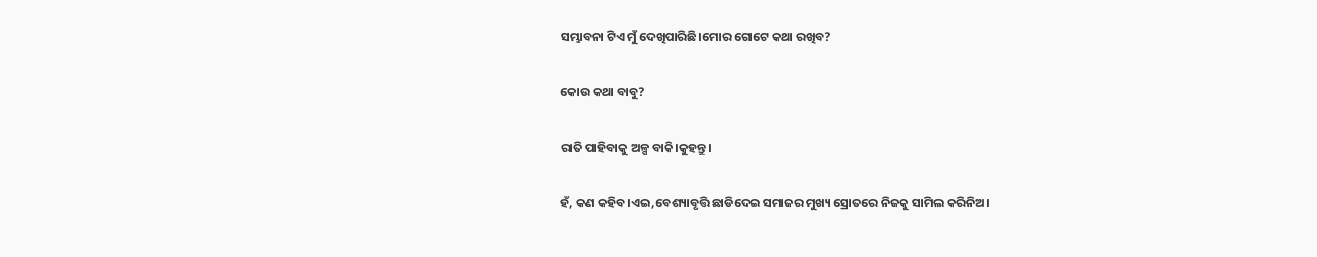ସମ୍ଭାବନା ଟିଏ ମୁଁ ଦେଖିପାରିଛି।ମୋର ଗୋଟେ କଥା ରଖିବ?

କୋଉ କଥା ବାବୁ?

ରାତି ପାହିବାକୁ ଅଳ୍ପ ବାକି।କୁହନ୍ତୁ।

ହଁ, କଣ କହିବ।ଏଇ,ବେଶ୍ୟାବୃତ୍ତି ଛାଡିଦେଇ ସମାଜର ମୁଖ୍ୟ ସ୍ରୋତରେ ନିଜକୁ ସାମିଲ କରିନିଅ।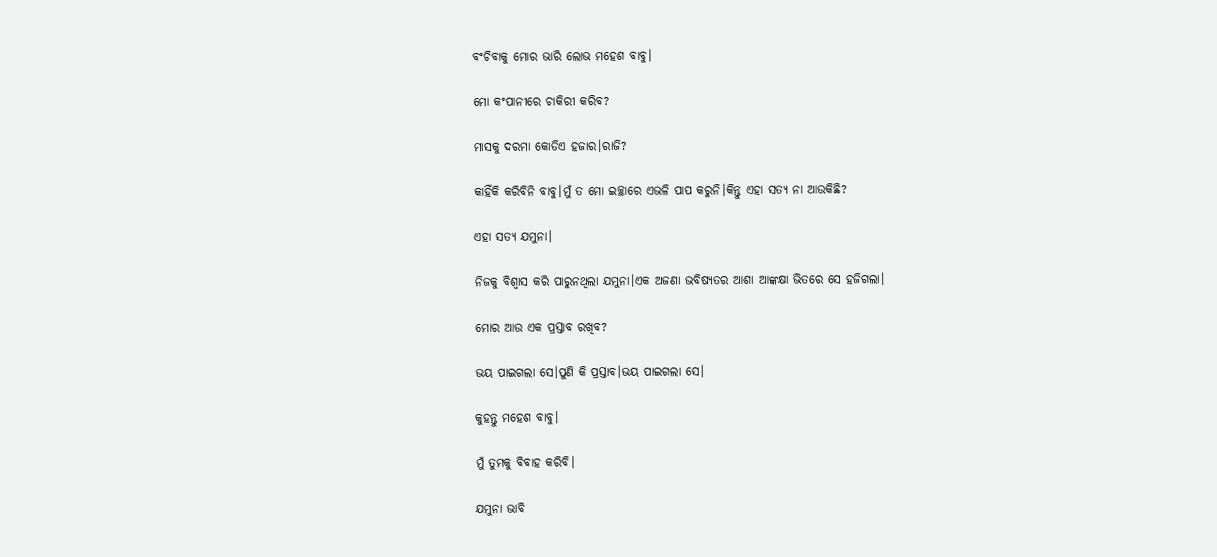ବଂଚିବାକୁ ମୋର ଭାରି ଲୋଭ ମହେଶ ବାବୁ।

ମୋ କଂପାନୀରେ ଚାକିରୀ କରିବ?

ମାସକୁ ଦରମା କୋଡିଏ ହଜାର।ରାଜି?

କାହିଁକି କରିବିନି ବାବୁ।ମୁଁ ତ ମୋ ଇଚ୍ଛାରେ ଏଭଳି ପାପ କରୁନି।କିନ୍ତୁ ଏହା ସତ୍ୟ ନା ଆଉକିଛି?

ଏହା ସତ୍ୟ ଯମୁନା।

ନିଜକୁ ବିଶ୍ୱାସ କରି ପାରୁନଥିଲା ଯମୁନା।ଏକ ଅଜଣା ଭବିଷ୍ୟତର ଆଶା ଆଙ୍କକ୍ଷା ଭିତରେ ସେ ହଜିଗଲା।

ମୋର ଆଉ ଏକ ପ୍ରସ୍ତାବ ରଖିବ?

ଭୟ ପାଇଗଲା ସେ।ପୁଣି କି ପ୍ରସ୍ତାବ।ଭୟ ପାଇଗଲା ସେ।

କୁହନ୍ତୁ ମହେଶ ବାବୁ।

ମୁଁ ତୁମକୁ ବିବାହ କରିବି।

ଯମୁନା ଭାବି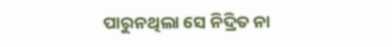ପାରୁନଥିଲା ସେ ନିଦ୍ରିତ ନା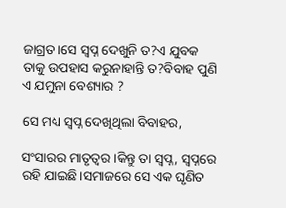ଜାଗ୍ରତ।ସେ ସ୍ୱପ୍ନ ଦେଖୁନି ତ?ଏ ଯୁବକ ତାକୁ ଉପହାସ କରୁନାହାନ୍ତି ତ?ବିବାହ ପୁଣି ଏ ଯମୁନା ବେଶ୍ୟାର ?

ସେ ମଧ୍ୟ ସ୍ୱପ୍ନ ଦେଖିଥିଲା ବିବାହର,

ସଂସାରର ମାତୃତ୍ୱର।କିନ୍ତୁ ତା ସ୍ୱପ୍ନ, ସ୍ୱପ୍ନରେ ରହି ଯାଇଛି।ସମାଜରେ ସେ ଏକ ଘୃଣିତ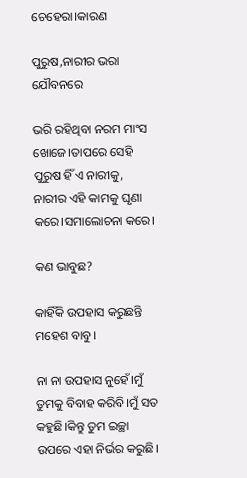ଚେହେରା।କାରଣ

ପୁରୁଷ,ନାରୀର ଭରା ଯୌବନରେ

ଭରି ରହିଥିବା ନରମ ମାଂସ ଖୋଜେ।ତାପରେ ସେହି ପୁରୁଷ ହିଁ ଏ ନାରୀକୁ, ନାରୀର ଏହି କାମକୁ ଘୃଣା କରେ।ସମାଲୋଚନା କରେ।

କଣ ଭାବୁଛ?

କାହିଁକି ଉପହାସ କରୁଛନ୍ତି ମହେଶ ବାବୁ।

ନା ନା ଉପହାସ ନୁହେଁ।ମୁଁ ତୁମକୁ ବିବାହ କରିବି।ମୁଁ ସତ କହୁଛି।କିନ୍ତୁ ତୁମ ଇଚ୍ଛା ଉପରେ ଏହା ନିର୍ଭର କରୁଛି।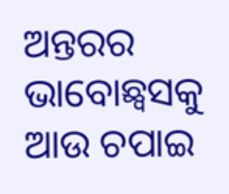ଅନ୍ତରର ଭାବୋଛ୍ୱସକୁ ଆଉ ଚପାଇ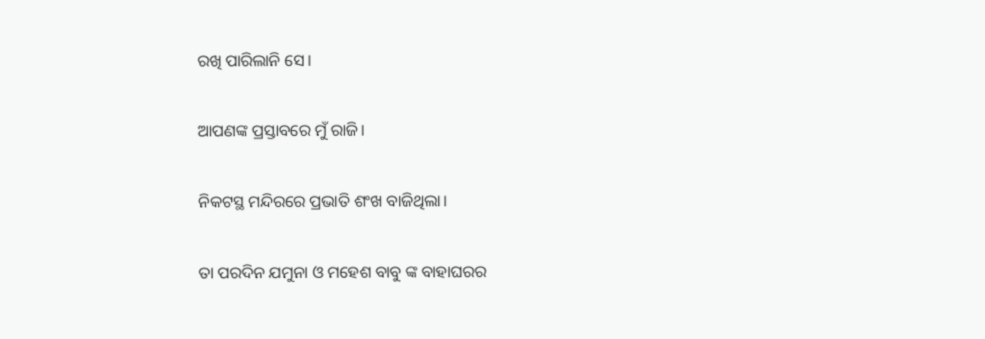ରଖି ପାରିଲାନି ସେ।

ଆପଣଙ୍କ ପ୍ରସ୍ତାବରେ ମୁଁ ରାଜି।

ନିକଟସ୍ଥ ମନ୍ଦିରରେ ପ୍ରଭାତି ଶଂଖ ବାଜିଥିଲା।

ତା ପରଦିନ ଯମୁନା ଓ ମହେଶ ବାବୁ ଙ୍କ ବାହାଘରର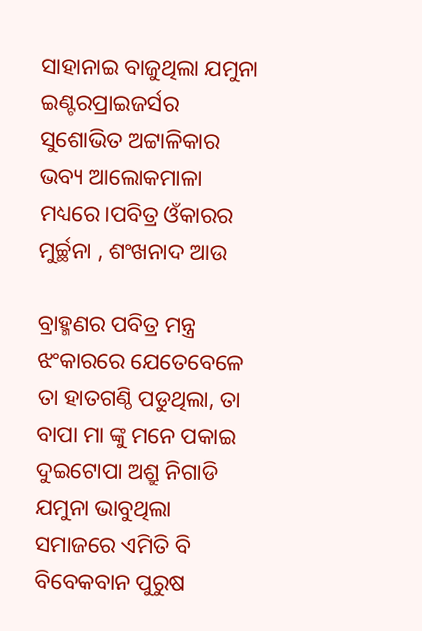ସାହାନାଇ ବାଜୁଥିଲା ଯମୁନା ଇଣ୍ଟରପ୍ରାଇଜର୍ସର ସୁଶୋଭିତ ଅଟ୍ଟାଳିକାର ଭବ୍ୟ ଆଲୋକମାଳା ମଧ୍ୟରେ।ପବିତ୍ର ଓଁକାରର ମୁର୍ଚ୍ଛନା , ଶଂଖନାଦ ଆଉ

ବ୍ରାହ୍ମଣର ପବିତ୍ର ମନ୍ତ୍ର ଝଂକାରରେ ଯେତେବେଳେ ତା ହାତଗଣ୍ଠି ପଡୁଥିଲା, ତା ବାପା ମା ଙ୍କୁ ମନେ ପକାଇ ଦୁଇଟୋପା ଅଶ୍ରୁ ନିଗାଡି ଯମୁନା ଭାବୁଥିଲା ସମାଜରେ ଏମିତି ବି ବିବେକବାନ ପୁରୁଷ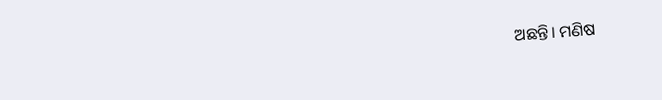ଅଛନ୍ତି। ମଣିଷ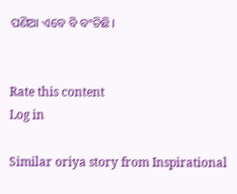ପଣିଆ ଏବେ ବି ବଂଚିଛି।


Rate this content
Log in

Similar oriya story from Inspirational